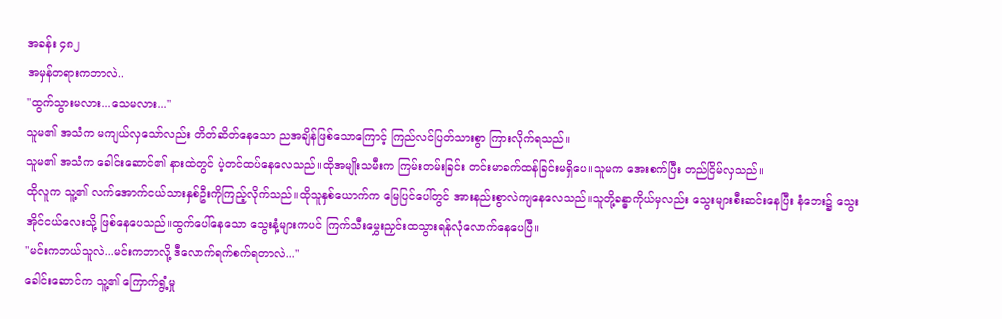အခန်း ၄၈၂
အမှန်တရားကဘာလဲ..
"ထွက်သွားမလား...သေမလား..."
သူမ၏ အသံက မကျယ်လှသော်လည်း တိတ်ဆိတ်နေသော ညအချိန်ဖြစ်သောကြောင့် ကြည်လင်ပြတ်သားစွာ ကြားလိုက်ရသည်။
သူမ၏ အသံက ခေါင်းဆောင်၏ နားထဲတွင် ပဲ့တင်ထပ်နေလေသည်။ထိုအမျိုးသမီးက ကြမ်းတမ်းခြင်း တင်းမာခက်ထန်ခြင်းမရှိပေ။သူမက အေးစက်ပြီး တည်ငြိမ်လှသည်။
ထိုလူက သူ့၏ လက်အောက်ငယ်သားနှစ်ဦးကိုကြည့်လိုက်သည်။ထိုသူနှစ်ယောက်က မြေပြင်ပေါ်တွင် အားနည်းစွာလဲကျနေလေသည်။သူတို့ခန္ဓာကိုယ်မှလည်း သွေးများစီးဆင်းနေပြီး နံဘေး၌ သွေးအိုင်ငယ်လေးသို့ ဖြစ်နေပေသည်။ထွက်ပေါ်နေသော သွေးနံ့များကပင် ကြက်သီးမွှေးညှင်းထသွားရန်လုံလောက်နေပေပြီ။
"မင်းကဘယ်သူလဲ...မင်းကဘာလို့ ဒီလောက်ရက်စက်ရတာလဲ..."
ခေါင်းဆောင်က သူ့၏ ကြောက်ရွံ့မှု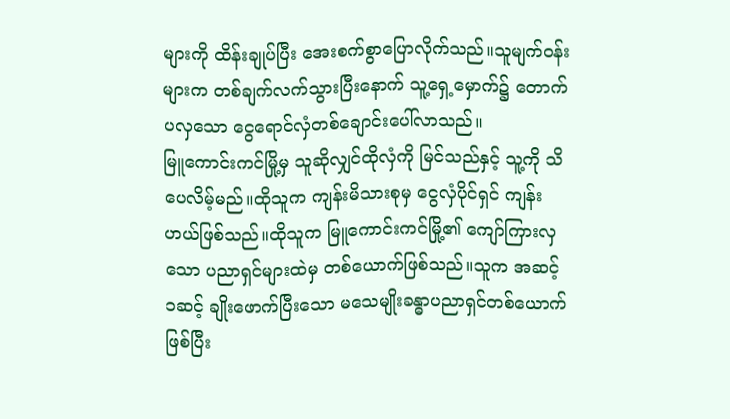များကို ထိန်းချုပ်ပြီး အေးစက်စွာပြောလိုက်သည်။သူမျက်ဝန်းများက တစ်ချက်လက်သွားပြီးနောက် သူ့ရှေ့မှောက်၌ တောက်ပလှသော ငွေရောင်လှံတစ်ချောင်းပေါ်လာသည်။
မြူကောင်းကင်မြို့မှ သူဆိုလျှင်ထိုလှံကို မြင်သည်နှင့် သူ့ကို သိပေလိမ့်မည်။ထိုသူက ကျန်းမိသားစုမှ ငွေလှံပိုင်ရှင် ကျန်းဟယ်ဖြစ်သည်။ထိုသူက မြူကောင်းကင်မြို့၏ ကျော်ကြားလှသော ပညာရှင်များထဲမှ တစ်ယောက်ဖြစ်သည်။သူက အဆင့် ၁ဆင့် ချိုးဖောက်ပြီးသော မသေမျိုးခန္ဓာပညာရှင်တစ်ယောက်ဖြစ်ပြီး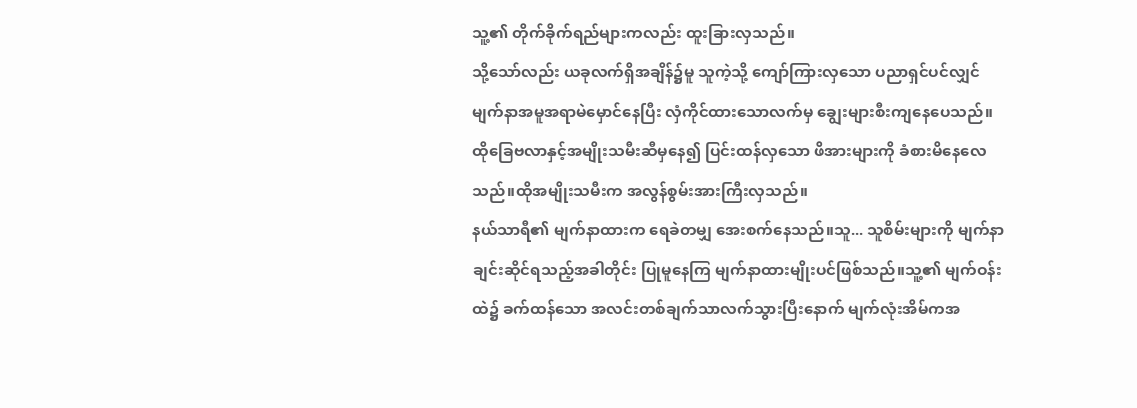သူ့၏ တိုက်ခိုက်ရည်များကလည်း ထူးခြားလှသည်။
သို့သော်လည်း ယခုလက်ရှိအချိန်၌မူ သူကဲ့သို့ ကျော်ကြားလှသော ပညာရှင်ပင်လျှင် မျက်နာအမူအရာမဲမှောင်နေပြီး လှံကိုင်ထားသောလက်မှ ချွေးများစီးကျနေပေသည်။
ထိုခြေဗလာနှင့်အမျိုးသမီးဆီမှနေ၍ ပြင်းထန်လှသော ဖိအားများကို ခံစားမိနေလေသည်။ထိုအမျိုးသမီးက အလွန်စွမ်းအားကြီးလှသည်။
နယ်သာရီ၏ မျက်နာထားက ရေခဲတမျှ အေးစက်နေသည်။သူ... သူစိမ်းများကို မျက်နာချင်းဆိုင်ရသည့်အခါတိုင်း ပြုမူနေကြ မျက်နာထားမျိုးပင်ဖြစ်သည်။သူ့၏ မျက်ဝန်းထဲ၌ ခက်ထန်သော အလင်းတစ်ချက်သာလက်သွားပြီးနောက် မျက်လုံးအိမ်ကအ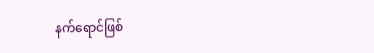နက်ရောင်ဖြစ်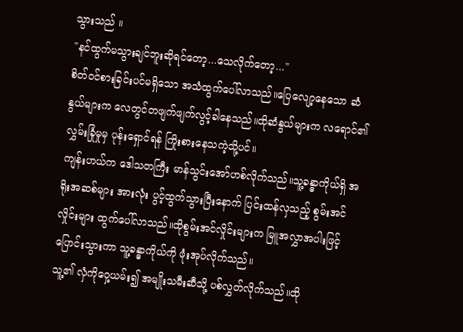သွားသည် ။
"နင်ထွက်မသွားချင်ဘူးဆိုရင်တော့...သေလိုက်တော့..."
စိတ်ဝင်စားခြင်းပင်မရှိသော အသံထွက်ပေါ်လာသည်။ပြေလျော့နေသော ဆံနွယ်များက လေတွင်တဖျက်ဖျက်လွင့်ခါနေသည်။ထိုဆံနွယ်များက လရောင်၏ လွှမ်းခြုံမှုမှ ပုန်းရှောင်ရန် ကြိုးစားနေသကဲ့သို့ပင်။
ကျန်းဟယ်က ဒေါသတကြီး မာန်သွင်းအော်ဟစ်လိုက်သည်။သူ့ခန္ဓာကိုယ်ရှိ အရိုးအဆစ်များ အားလုံး ပွင့်ထွက်သွားပြီးနောက် ပြင်းထန်လှသည့် စွမ်းအင်လှိုင်းများ ထွက်ပေါ်လာသည်။ထိုစွမ်းအင်လှိုင်းများက မြူအလွှာအပါးဖြင့် ပြောင်းသွားကာ သူ့ခန္ဓာကိုယ်ကို ဖုံးအုပ်လိုက်သည်။
သူ့၏ လှံကိုဝှေ့ယမ်း၍ အမျိုးသမီးဆီသို့ ပစ်လွှတ်လိုက်သည်။ထို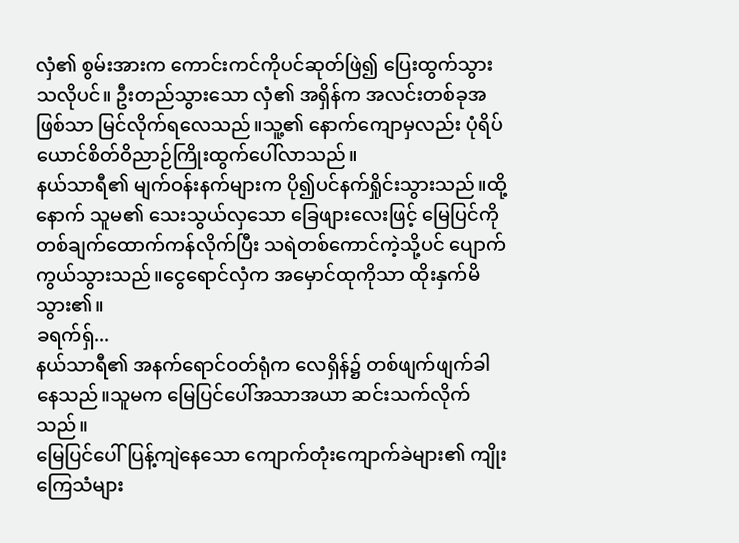လှံ၏ စွမ်းအားက ကောင်းကင်ကိုပင်ဆုတ်ဖြဲ၍ ပြေးထွက်သွားသလိုပင်။ ဦးတည်သွားသော လှံ၏ အရှိန်က အလင်းတစ်ခုအဖြစ်သာ မြင်လိုက်ရလေသည်။သူ့၏ နောက်ကျောမှလည်း ပုံရိပ်ယောင်စိတ်ဝိညာဉ်ကြိုးထွက်ပေါ်လာသည်။
နယ်သာရီ၏ မျက်ဝန်းနက်များက ပို၍ပင်နက်ရှိုင်းသွားသည်။ထို့နောက် သူမ၏ သေးသွယ်လှသော ခြေဖျားလေးဖြင့် မြေပြင်ကို တစ်ချက်ထောက်ကန်လိုက်ပြီး သရဲတစ်ကောင်ကဲ့သို့ပင် ပျောက်ကွယ်သွားသည်။ငွေရောင်လှံက အမှောင်ထုကိုသာ ထိုးနှက်မိသွား၏။
ခရက်ရှ်...
နယ်သာရီ၏ အနက်ရောင်ဝတ်ရုံက လေရှိန်၌ တစ်ဖျက်ဖျက်ခါနေသည်။သူမက မြေပြင်ပေါ်အသာအယာ ဆင်းသက်လိုက်သည်။
မြေပြင်ပေါ်ပြန့်ကျဲနေသော ကျောက်တုံးကျောက်ခဲများ၏ ကျိုးကြေသံများ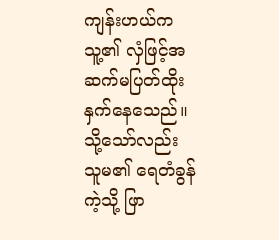ကျန်းဟယ်က သူ့၏ လှံဖြင့်အဆက်မပြတ်ထိုးနှက်နေသေည်။သို့သော်လည်း သူမ၏ ရေတံခွန်ကဲ့သို့ ဖြာ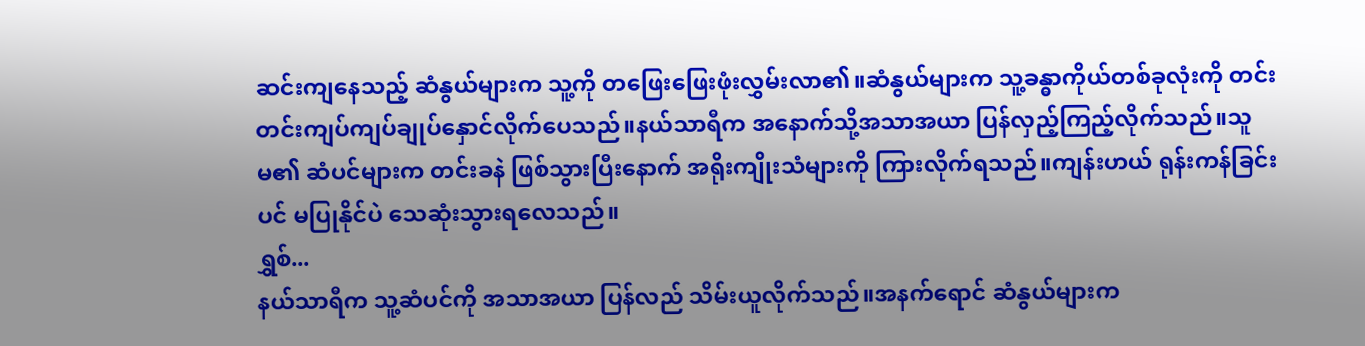ဆင်းကျနေသည့် ဆံနွယ်များက သူ့ကို တဖြေးဖြေးဖုံးလွှမ်းလာ၏။ဆံနွယ်များက သူ့ခန္ဓာကိုယ်တစ်ခုလုံးကို တင်းတင်းကျပ်ကျပ်ချုပ်နှောင်လိုက်ပေသည်။နယ်သာရီက အနောက်သို့အသာအယာ ပြန်လှည့်ကြည့်လိုက်သည်။သူမ၏ ဆံပင်များက တင်းခနဲ ဖြစ်သွားပြီးနောက် အရိုးကျိုးသံများကို ကြားလိုက်ရသည်။ကျန်းဟယ် ရုန်းကန်ခြင်းပင် မပြုနိုင်ပဲ သေဆုံးသွားရလေသည်။
ရွှစ်...
နယ်သာရီက သူ့ဆံပင်ကို အသာအယာ ပြန်လည် သိမ်းယူလိုက်သည်။အနက်ရောင် ဆံနွယ်များက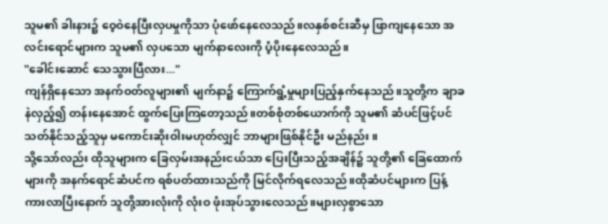သူမ၏ ခါးနား၌ ဝေ့ဝဲနေပြီးလှပမှုကိုသာ ပုံဖော်နေလေသည်။လနှစ်စင်းဆီမှ ဖြာကျနေသော အလင်းရောင်များက သူမ၏ လှပသော မျက်နာလေးကို ပံ့ပိုးနေလေသည်။
"ခေါင်းဆောင် သေသွားပြီလား..."
ကျန်ရှိနေသော အနက်ဝတ်လူများ၏ မျက်နာ၌ ကြောက်ရွံ့မှုများပြည့်နှက်နေသည်။သူတို့က ချာခနဲလှည့်၍ တန်းနေအောင် ထွက်ပြေးကြတော့သည်။တစ်စုံတစ်ယောက်ကို သူမ၏ ဆံပင်ဖြင့်ပင် သတ်နိုင်သည့်သူမှ မကောင်းဆိုးဝါးမဟုတ်လျှင် ဘာများဖြစ်နိုင်ဦး မည်နည်း။
သို့သော်လည်း ထိုသူများက ခြေလှမ်းအနည်းငယ်သာ ပြေးပြီးသည့်အချိန်၌ သူတို့၏ ခြေထောက်များကို အနက်ရောင်ဆံပင်က ရစ်ပတ်ထားသည်ကို မြင်လိုက်ရလေသည်။ထိုဆံပင်များက ပြန့်ကားလာပြီးနောက် သူတို့အားလုံးကို လုံးဝ ဖုံးအုပ်သွားလေသည်။များလှစွာသော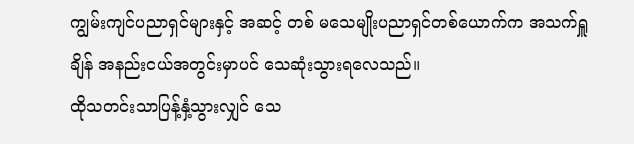ကျွမ်းကျင်ပညာရှင်များနှင့် အဆင့် တစ် မသေမျိုးပညာရှင်တစ်ယောက်က အသက်ရှူချိန် အနည်းငယ်အတွင်းမှာပင် သေဆုံးသွားရလေသည်။
ထိုသတင်းသာပြန့်နှံ့သွားလျှင် သေ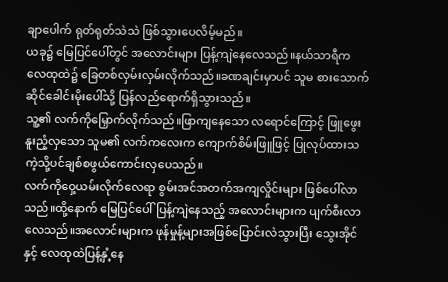ချာပေါက် ရုတ်ရုတ်သဲသဲ ဖြစ်သွားပေလိမ့်မည်။
ယခု၌ မြေပြင်ပေါ်တွင် အလောင်းများ ပြန့်ကျဲနေလေသည်။နယ်သာရီက လေထုထဲ၌ ခြေတစ်လှမ်းလှမ်းလိုက်သည်။ခဏချင်းမှာပင် သူမ စားသောက်ဆိုင်ခေါင်းမိုးပေါ်သို့ ပြန်လည်ရောက်ရှိသွားသည်။
သူ့၏ လက်ကိုမြှောက်လိုက်သည်။ဖြာကျနေသော လရောင်ကြောင့် ဖြူဖွေးနူးညံ့လှသော သူမ၏ လက်ကလေးက ကျောက်စိမ်းဖြူဖြင့် ပြုလုပ်ထားသကဲ့သို့ပင်ချစ်စဖွယ်ကောင်းလှပေသည်။
လက်ကိုဝှေ့ယမ်းလိုက်လေရာ စွမ်းအင်အတက်အကျလှိုင်းများ ဖြစ်ပေါ်လာသည်။ထို့နောက် မြေပြင်ပေါ်ပြန့်ကျဲနေသည့် အလောင်းများက ပျက်စီးလာလေသည်။အလောင်းများက ဖုန်မှုန့်များအဖြစ်ပြောင်းလဲသွားပြီး သွေးအိုင်နှင့် လေထုထဲပြန့်နှံ့နေ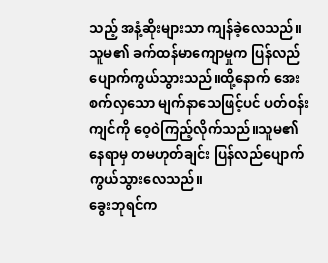သည့် အနံ့ဆိုးများသာ ကျန်ခဲ့လေသည်။
သူမ၏ ခက်ထန်မာကျောမှုက ပြန်လည် ပျောက်ကွယ်သွားသည်။ထို့နောက် အေးစက်လှသော မျက်နာသေဖြင့်ပင် ပတ်ဝန်းကျင်ကို ဝေ့ဝဲကြည့်လိုက်သည်။သူမ၏ နေရာမှ တမဟုတ်ချင်း ပြန်လည်ပျောက်ကွယ်သွားလေသည်။
ခွေးဘုရင်က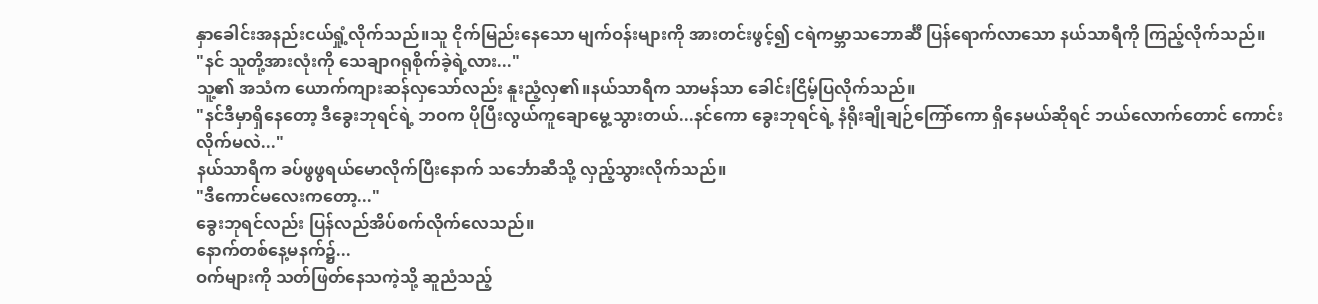နှာခေါင်းအနည်းငယ်ရှုံ့လိုက်သည်။သူ ငိုက်မြည်းနေသော မျက်ဝန်းများကို အားတင်းဖွင့်၍ ငရဲကမ္ဘာသဘောင်္ဆီ ပြန်ရောက်လာသော နယ်သာရီကို ကြည့်လိုက်သည်။
"နင် သူတို့အားလုံးကို သေချာဂရုစိုက်ခဲ့ရဲ့လား..."
သူ့၏ အသံက ယောက်ကျားဆန်လှသော်လည်း နူးညံ့လှ၏။နယ်သာရီက သာမန်သာ ခေါင်းငြိမ့်ပြလိုက်သည်။
"နင်ဒီမှာရှိနေတော့ ဒီခွေးဘုရင်ရဲ့ ဘဝက ပိုပြီးလွယ်ကူချောမွေ့သွားတယ်...နင်ကော ခွေးဘုရင်ရဲ့ နံရိုးချိုချဉ်ကြော်ကော ရှိနေမယ်ဆိုရင် ဘယ်လောက်တောင် ကောင်းလိုက်မလဲ..."
နယ်သာရီက ခပ်ဖွဖွရယ်မောလိုက်ပြီးနောက် သင်္ဘောဆီသို့ လှည့်သွားလိုက်သည်။
"ဒီကောင်မလေးကတော့..."
ခွေးဘုရင်လည်း ပြန်လည်အိပ်စက်လိုက်လေသည်။
နောက်တစ်နေ့မနက်၌...
ဝက်များကို သတ်ဖြတ်နေသကဲ့သို့ ဆူညံသည့်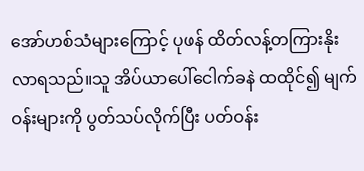အော်ဟစ်သံများကြောင့် ပုဖန် ထိတ်လန့်တကြားနိုးလာရသည်။သူ အိပ်ယာပေါ်ငေါက်ခနဲ ထထိုင်၍ မျက်ဝန်းများကို ပွတ်သပ်လိုက်ပြီး ပတ်ဝန်း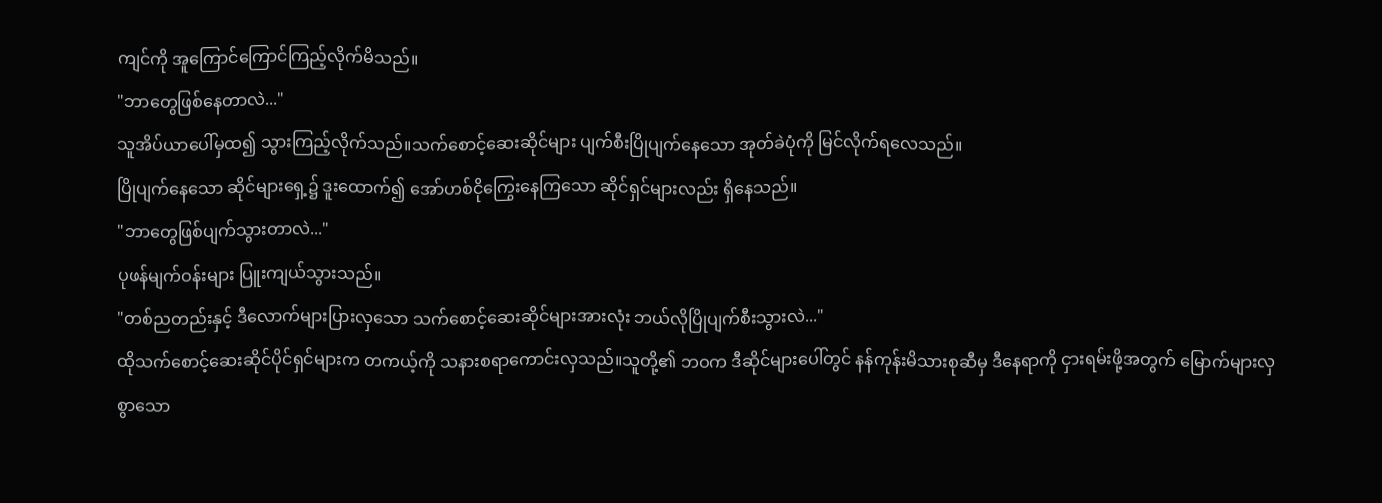ကျင်ကို အူကြောင်ကြောင်ကြည့်လိုက်မိသည်။
"ဘာတွေဖြစ်နေတာလဲ..."
သူအိပ်ယာပေါ်မှထ၍ သွားကြည့်လိုက်သည်။သက်စောင့်ဆေးဆိုင်များ ပျက်စီးပြိုပျက်နေသော အုတ်ခဲပုံကို မြင်လိုက်ရလေသည်။
ပြိုပျက်နေသော ဆိုင်များရှေ့၌ ဒူးထောက်၍ အော်ဟစ်ငိုကြွေးနေကြသော ဆိုင်ရှင်များလည်း ရှိနေသည်။
"ဘာတွေဖြစ်ပျက်သွားတာလဲ..."
ပုဖန်မျက်ဝန်းများ ပြူးကျယ်သွားသည်။
"တစ်ညတည်းနှင့် ဒီလောက်များပြားလှသော သက်စောင့်ဆေးဆိုင်များအားလုံး ဘယ်လိုပြိုပျက်စီးသွားလဲ..."
ထိုသက်စောင့်ဆေးဆိုင်ပိုင်ရှင်များက တကယ့်ကို သနားစရာကောင်းလှသည်။သူတို့၏ ဘဝက ဒီဆိုင်များပေါ်တွင် နန်ကုန်းမိသားစုဆီမှ ဒီနေရာကို ငှားရမ်းဖို့အတွက် မြောက်များလှစွာသော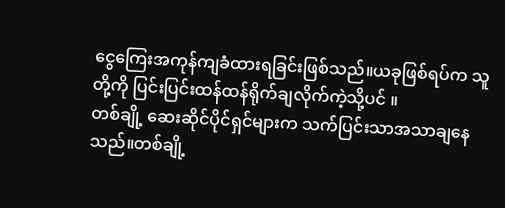ငွေကြေးအကုန်ကျခံထားရခြင်းဖြစ်သည်။ယခုဖြစ်ရပ်က သူတို့ကို ပြင်းပြင်းထန်ထန်ရိုက်ချလိုက်ကဲ့သို့ပင် ။
တစ်ချို့ ဆေးဆိုင်ပိုင်ရှင်များက သက်ပြင်းသာအသာချနေသည်။တစ်ချို့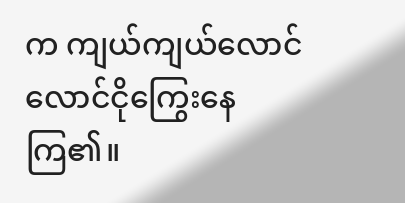က ကျယ်ကျယ်လောင်လောင်ငိုကြွေးနေကြ၏။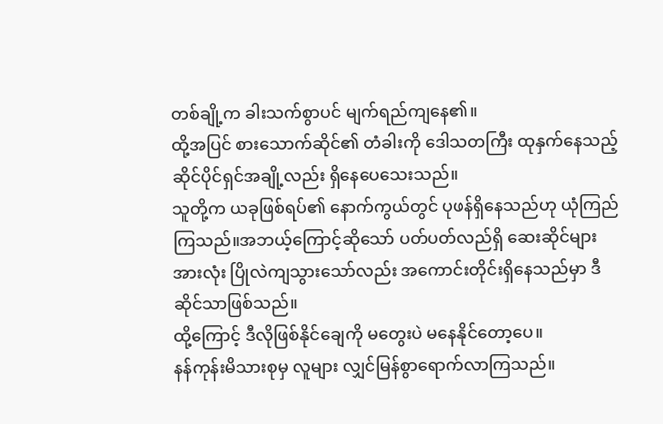တစ်ချို့က ခါးသက်စွာပင် မျက်ရည်ကျနေ၏။
ထို့အပြင် စားသောက်ဆိုင်၏ တံခါးကို ဒေါသတကြီး ထုနှက်နေသည့် ဆိုင်ပိုင်ရှင်အချို့လည်း ရှိနေပေသေးသည်။
သူတို့က ယခုဖြစ်ရပ်၏ နောက်ကွယ်တွင် ပုဖန်ရှိနေသည်ဟု ယုံကြည်ကြသည်။အဘယ့်ကြောင့်ဆိုသော် ပတ်ပတ်လည်ရှိ ဆေးဆိုင်များအားလုံး ပြိုလဲကျသွားသော်လည်း အကောင်းတိုင်းရှိနေသည်မှာ ဒီဆိုင်သာဖြစ်သည်။
ထို့ကြောင့် ဒီလိုဖြစ်နိုင်ချေကို မတွေးပဲ မနေနိုင်တော့ပေ။
နန်ကုန်းမိသားစုမှ လူများ လျှင်မြန်စွာရောက်လာကြသည်။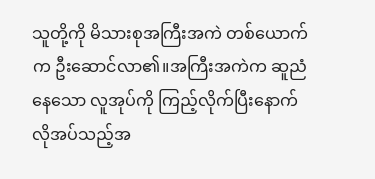သူတို့ကို မိသားစုအကြီးအကဲ တစ်ယောက်က ဦးဆောင်လာ၏။အကြီးအကဲက ဆူညံနေသော လူအုပ်ကို ကြည့်လိုက်ပြီးနောက် လိုအပ်သည့်အ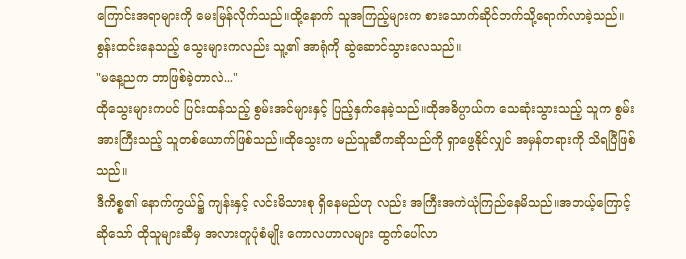ကြောင်းအရာများကို မေးမြန်လိုက်သည်။ထို့နောက် သူအကြည့်များက စားသောက်ဆိုင်ဘက်သို့ရောက်လာခဲ့သည်။စွန်းထင်းနေသည့် သွေးများကလည်း သူ့၏ အာရုံကို ဆွဲဆောင်သွားလေသည်။
"မနေ့ညက ဘာဖြစ်ခဲ့တာလဲ..."
ထိုသွေးများကပင် ပြင်းထန်သည့် စွမ်းအင်များနှင့် ပြည့်နှက်နေခဲ့သည်။ထိုအဓိပ္ပာယ်က သေဆုံးသွားသည့် သူက စွမ်းအားကြီးသည့် သူတစ်ယောက်ဖြစ်သည်။ထိုသွေးက မည်သူဆီကဆိုသည်ကို ရှာဖွေနိုင်လျှင် အမှန်တရားကို သိရပြီဖြစ်သည်။
ဒီကိစ္စ၏ နောက်ကွယ်၌ ကျန်းနှင့် လင်းမိသားစု ရှိနေမည်ဟု လည်း အကြီးအကဲယုံကြည်နေမိသည်။အဘယ့်ကြောင့်ဆိုသော် ထိုသူများဆီမှ အလားတူပုံစံမျိုး ကောလဟာလများ ထွက်ပေါ်လာ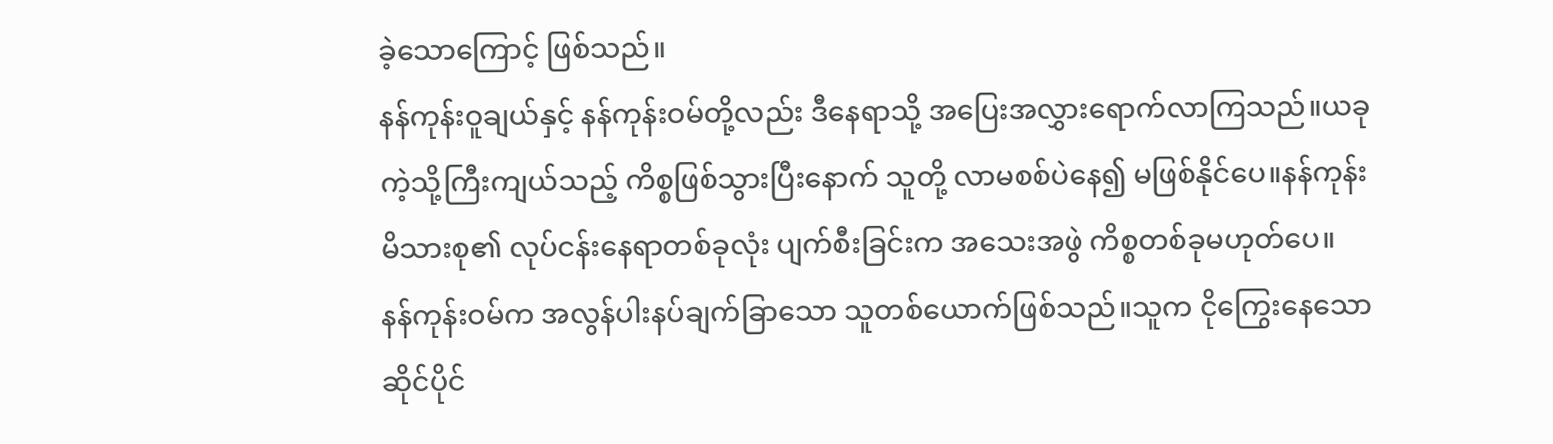ခဲ့သောကြောင့် ဖြစ်သည်။
နန်ကုန်းဝူချယ်နှင့် နန်ကုန်းဝမ်တို့လည်း ဒီနေရာသို့ အပြေးအလွှားရောက်လာကြသည်။ယခုကဲ့သို့ကြီးကျယ်သည့် ကိစ္စဖြစ်သွားပြီးနောက် သူတို့ လာမစစ်ပဲနေ၍ မဖြစ်နိုင်ပေ။နန်ကုန်းမိသားစု၏ လုပ်ငန်းနေရာတစ်ခုလုံး ပျက်စီးခြင်းက အသေးအဖွဲ ကိစ္စတစ်ခုမဟုတ်ပေ။
နန်ကုန်းဝမ်က အလွန်ပါးနပ်ချက်ခြာသော သူတစ်ယောက်ဖြစ်သည်။သူက ငိုကြွေးနေသော ဆိုင်ပိုင်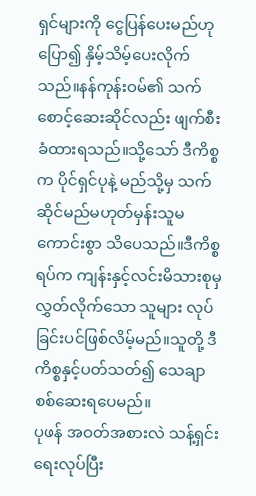ရှင်များကို ငွေပြန်ပေးမည်ဟု ပြော၍ နှိမ့်သိမ့်ပေးလိုက်သည်။နန်ကုန်းဝမ်၏ သက်စောင့်ဆေးဆိုင်လည်း ဖျက်စီးခံထားရသည်။သို့သော် ဒီကိစ္စက ပိုင်ရှင်ပုနဲ့ မည်သို့မှ သက်ဆိုင်မည်မဟုတ်မှန်းသူမ ကောင်းစွာ သိပေသည်။ဒီကိစ္စရပ်က ကျန်းနှင့်လင်းမိသားစုမှ လွှတ်လိုက်သော သူများ လုပ်ခြင်းပင်ဖြစ်လိမ့်မည်။သူတို့ ဒီကိစ္စနှင့်ပတ်သတ်၍ သေချာစစ်ဆေးရပေမည်။
ပုဖန် အဝတ်အစားလဲ သန့်ရှင်းရေးလုပ်ပြီး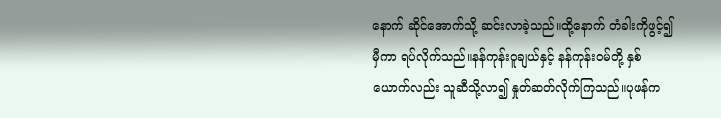နောက် ဆိုင်အောက်သို့ ဆင်းလာခဲ့သည်။ထို့နောက် တံခါးကိုဖွင့်၍ မှီကာ ရပ်လိုက်သည်။နန်ကုန်းဝူချယ်နှင့် နန်ကုန်းဝမ်တို့ နှစ်ယောက်လည်း သူဆီသို့လာ၍ နှုတ်ဆတ်လိုက်ကြသည်။ပုဖန်က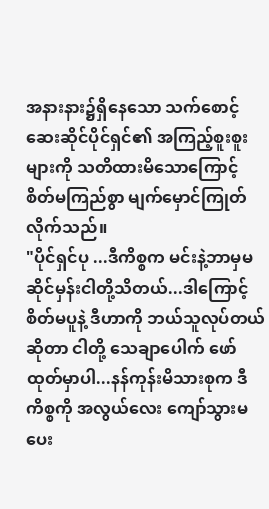အနားနား၌ရှိနေသော သက်စောင့်ဆေးဆိုင်ပိုင်ရှင်၏ အကြည့်စူးစူးများကို သတိထားမိသောကြောင့် စိတ်မကြည်စွာ မျက်မှောင်ကြုတ်လိုက်သည်။
"ပိုင်ရှင်ပု ...ဒီကိစ္စက မင်းနဲ့ဘာမှမဆိုင်မှန်းငါတို့သိတယ်...ဒါကြောင့် စိတ်မပူနဲ့ ဒီဟာကို ဘယ်သူလုပ်တယ်ဆိုတာ ငါတို့ သေချာပေါက် ဖော်ထုတ်မှာပါ...နန်ကုန်းမိသားစုက ဒီကိစ္စကို အလွယ်လေး ကျော်သွားမပေး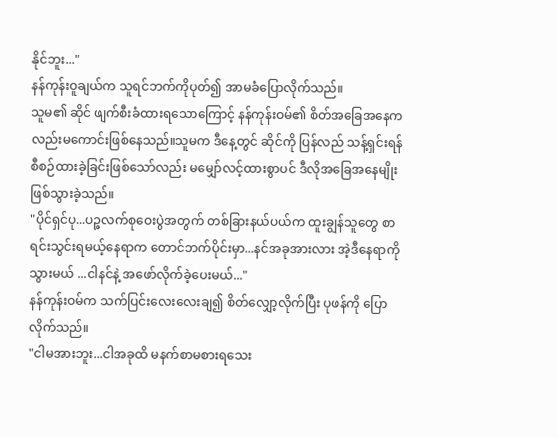နိုင်ဘူး..."
နန်ကုန်းဝူချယ်က သူရင်ဘက်ကိုပုတ်၍ အာမခံပြောလိုက်သည်။
သူမ၏ ဆိုင် ဖျက်စီးခံထားရသောကြောင့် နန်ကုန်းဝမ်၏ စိတ်အခြေအနေကလည်းမကောင်းဖြစ်နေသည်။သူမက ဒီနေ့တွင် ဆိုင်ကို ပြန်လည် သန့်ရှင်းရန် စီစဉ်ထားခဲ့ခြင်းဖြစ်သော်လည်း မမျှော်လင့်ထားစွာပင် ဒီလိုအခြေအနေမျိုး ဖြစ်သွားခဲ့သည်။
"ပိုင်ရှင်ပု...ပဉ္ဇလက်စုဝေးပွဲအတွက် တစ်ခြားနယ်ပယ်က ထူးချွန်သူတွေ စာရင်းသွင်းရမယ့်နေရာက တောင်ဘက်ပိုင်းမှာ...နင်အခုအားလား အဲ့ဒီနေရာကိုသွားမယ် ...ငါနင်နဲ့ အဖော်လိုက်ခဲ့ပေးမယ်..."
နန်ကုန်းဝမ်က သက်ပြင်းလေးလေးချ၍ စိတ်လျှော့လိုက်ပြီး ပုဖန်ကို ပြောလိုက်သည်။
"ငါမအားဘူး...ငါအခုထိ မနက်စာမစားရသေး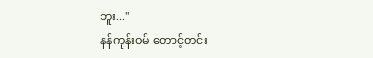ဘူး..."
နန်ကုန်းဝမ် တောင့်တင်း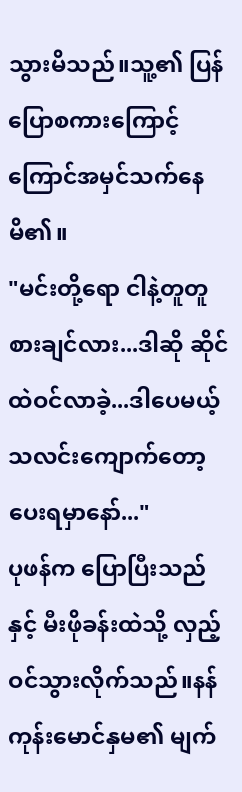သွားမိသည်။သူ့၏ ပြန်ပြောစကားကြောင့် ကြောင်အမှင်သက်နေမိ၏။
"မင်းတို့ရော ငါနဲ့တူတူ စားချင်လား...ဒါဆို ဆိုင်ထဲဝင်လာခဲ့...ဒါပေမယ့် သလင်းကျောက်တော့ ပေးရမှာနော်..."
ပုဖန်က ပြောပြီးသည်နှင့် မီးဖိုခန်းထဲသို့ လှည့်ဝင်သွားလိုက်သည်။နန်ကုန်းမောင်နှမ၏ မျက်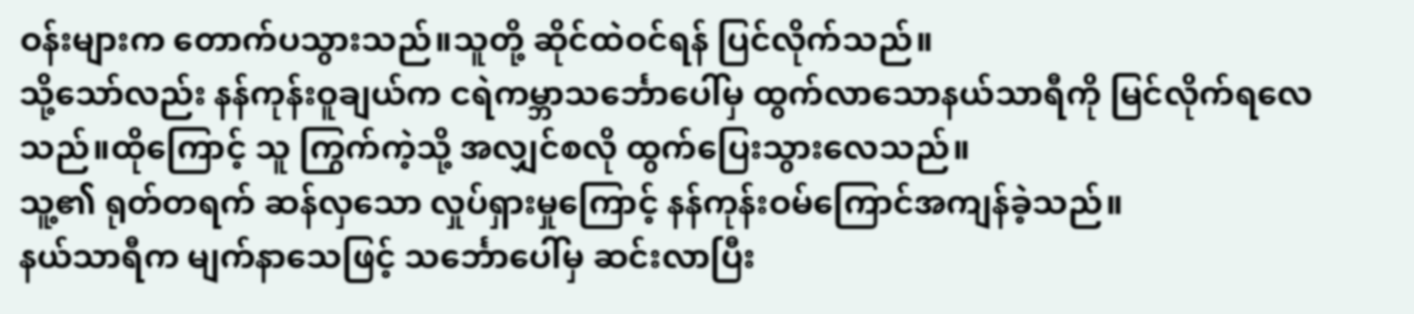ဝန်းများက တောက်ပသွားသည်။သူတို့ ဆိုင်ထဲဝင်ရန် ပြင်လိုက်သည်။
သို့သော်လည်း နန်ကုန်းဝူချယ်က ငရဲကမ္ဘာသင်္ဘောပေါ်မှ ထွက်လာသောနယ်သာရီကို မြင်လိုက်ရလေသည်။ထိုကြောင့် သူ ကြွက်ကဲ့သို့ အလျှင်စလို ထွက်ပြေးသွားလေသည်။
သူ့၏ ရုတ်တရက် ဆန်လှသော လှုပ်ရှားမှုကြောင့် နန်ကုန်းဝမ်ကြောင်အကျန်ခဲ့သည်။
နယ်သာရီက မျက်နာသေဖြင့် သင်္ဘောပေါ်မှ ဆင်းလာပြီး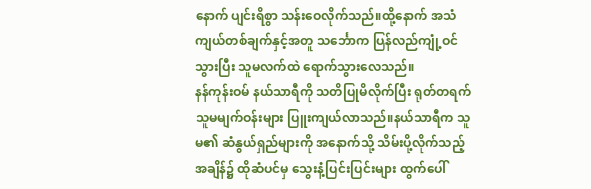နောက် ပျင်းရိစွာ သန်းဝေလိုက်သည်။ထို့နောက် အသံကျယ်တစ်ချက်နှင့်အတူ သင်္ဘောက ပြန်လည်ကျုံ့ဝင်သွားပြီး သူမလက်ထဲ ရောက်သွားလေသည်။
နန်ကုန်းဝမ် နယ်သာရီကို သတိပြုမိလိုက်ပြီး ရုတ်တရက် သူမမျက်ဝန်းများ ပြူးကျယ်လာသည်။နယ်သာရီက သူမ၏ ဆံနွယ်ရှည်များကို အနောက်သို့ သိမ်းပို့လိုက်သည့်အချိန်၌ ထိုဆံပင်မှ သွေးနံ့ပြင်းပြင်းများ ထွက်ပေါ်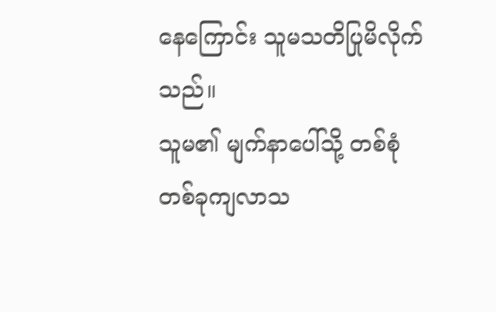နေကြောင်း သူမသတိပြုမိလိုက်သည်။
သူမ၏ မျက်နာပေါ်သို့ တစ်စုံတစ်ခုကျလာသ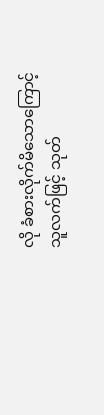လို ခံစားလိုက်မိသောကြောင့် သူလက်ဖြင့် သုတ်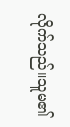လိုက်သည်။သူမ၏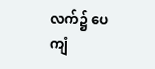လက်၌ ပေကျံ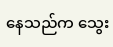နေသည်က သွေး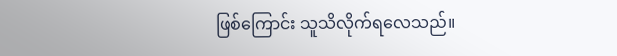ဖြစ်ကြောင်း သူသိလိုက်ရလေသည်။